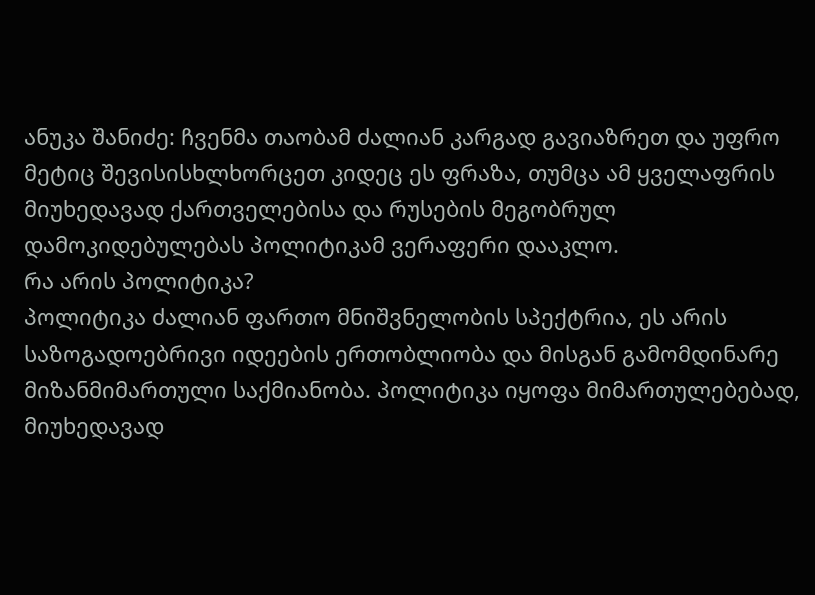ანუკა შანიძე: ჩვენმა თაობამ ძალიან კარგად გავიაზრეთ და უფრო მეტიც შევისისხლხორცეთ კიდეც ეს ფრაზა, თუმცა ამ ყველაფრის მიუხედავად ქართველებისა და რუსების მეგობრულ დამოკიდებულებას პოლიტიკამ ვერაფერი დააკლო.
რა არის პოლიტიკა?
პოლიტიკა ძალიან ფართო მნიშვნელობის სპექტრია, ეს არის საზოგადოებრივი იდეების ერთობლიობა და მისგან გამომდინარე მიზანმიმართული საქმიანობა. პოლიტიკა იყოფა მიმართულებებად, მიუხედავად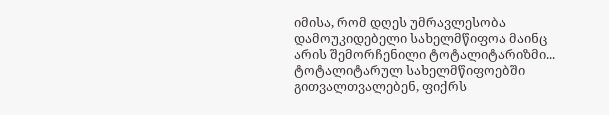იმისა, რომ დღეს უმრავლესობა დამოუკიდებელი სახელმწიფოა მაინც არის შემორჩენილი ტოტალიტარიზმი... ტოტალიტარულ სახელმწიფოებში გითვალთვალებენ, ფიქრს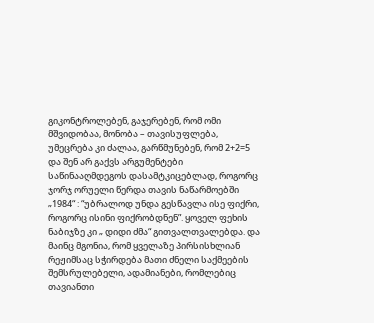გიკონტროლებენ, გაჯერებენ, რომ ომი მშვიდობაა, მონობა – თავისუფლება, უმეცრება კი ძალაა, გარწმუნებენ, რომ 2+2=5 და შენ არ გაქვს არგუმენტები საწინააღმდეგოს დასამტკიცებლად, როგორც ჯორჯ ორუელი წერდა თავის ნაწარმოებში „1984“ : “უბრალოდ უნდა გესწავლა ისე ფიქრი, როგორც ისინი ფიქრობდნენ”. ყოველ ფეხის ნაბიჯზე კი „ დიდი ძმა“ გითვალთვალებდა. და მაინც მგონია, რომ ყველაზე პირსისხლიან რეჟიმსაც სჭირდება მათი ძნელი საქმეების შემსრულებელი, ადამიანები, რომლებიც თავიანთი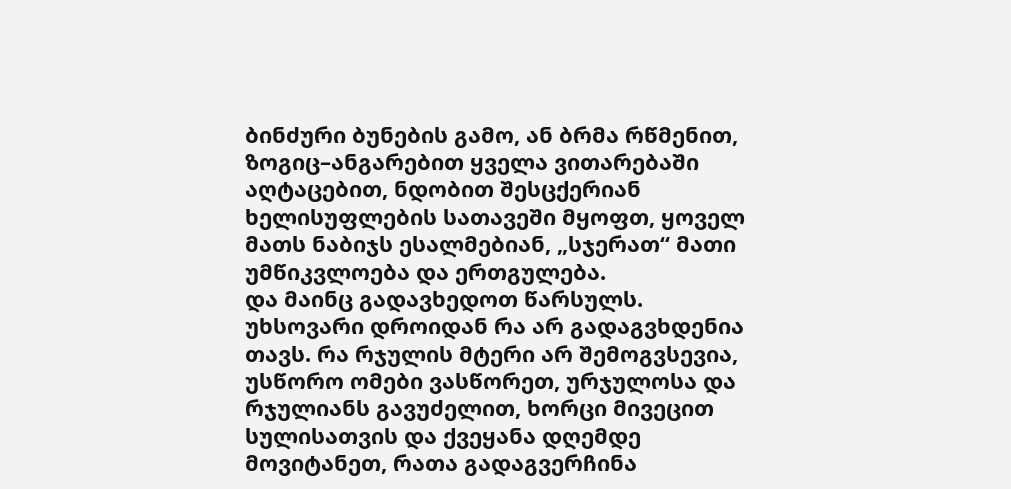ბინძური ბუნების გამო, ან ბრმა რწმენით, ზოგიც–ანგარებით ყველა ვითარებაში აღტაცებით, ნდობით შესცქერიან ხელისუფლების სათავეში მყოფთ, ყოველ მათს ნაბიჯს ესალმებიან, „სჯერათ“ მათი უმწიკვლოება და ერთგულება.
და მაინც გადავხედოთ წარსულს.
უხსოვარი დროიდან რა არ გადაგვხდენია თავს. რა რჯულის მტერი არ შემოგვსევია, უსწორო ომები ვასწორეთ, ურჯულოსა და რჯულიანს გავუძელით, ხორცი მივეცით სულისათვის და ქვეყანა დღემდე მოვიტანეთ, რათა გადაგვერჩინა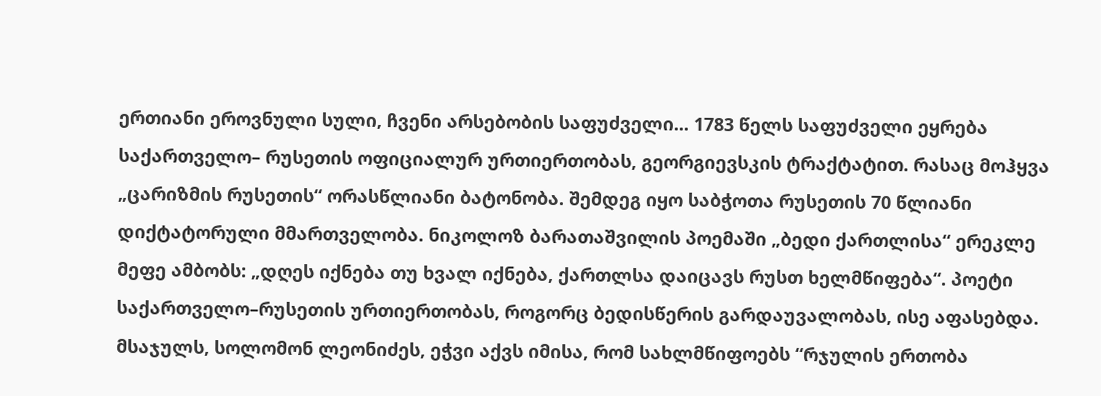ერთიანი ეროვნული სული, ჩვენი არსებობის საფუძველი... 1783 წელს საფუძველი ეყრება საქართველო– რუსეთის ოფიციალურ ურთიერთობას, გეორგიევსკის ტრაქტატით. რასაც მოჰყვა „ცარიზმის რუსეთის“ ორასწლიანი ბატონობა. შემდეგ იყო საბჭოთა რუსეთის 70 წლიანი დიქტატორული მმართველობა. ნიკოლოზ ბარათაშვილის პოემაში „ბედი ქართლისა“ ერეკლე მეფე ამბობს: „დღეს იქნება თუ ხვალ იქნება, ქართლსა დაიცავს რუსთ ხელმწიფება“. პოეტი საქართველო–რუსეთის ურთიერთობას, როგორც ბედისწერის გარდაუვალობას, ისე აფასებდა. მსაჯულს, სოლომონ ლეონიძეს, ეჭვი აქვს იმისა, რომ სახლმწიფოებს “რჯულის ერთობა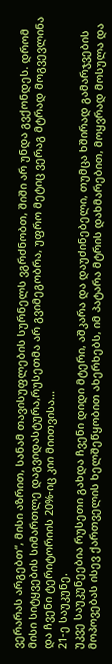ვერარას არგებთ“, მისი აზრით, სანამ თავისუფლების სურნელს ვგრძნობთ, შიში არ უნდა გვქონდეს. დრომ მისი სიტყვების სიმართლე დაგვიდასტურა,რუსეთმა არ გვიმეგობრა, უფრო მეტიც ვერაგ მტრად მოგვევლინა და ჩვენი ტერიტორიის 20%-იც კიი მიითვისა...
21-ე საუკუნე.
უკვე საუკუნეებია რუსეთი გახდა ჩვენი დიდი მტერი, აშკარა და დაუძინებელი, თუმცა ხშირად გამარჯვების მოპოვებას ისევ ქართველის ხელშეწყობით ახერხებს, იმ პატარა მტრის დახმარებით, მოყვრად მოსულა და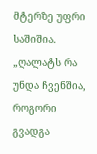მტერზე უფრი საშიშია. „ღალატს რა უნდა ჩვენშია, როგორი გვადგა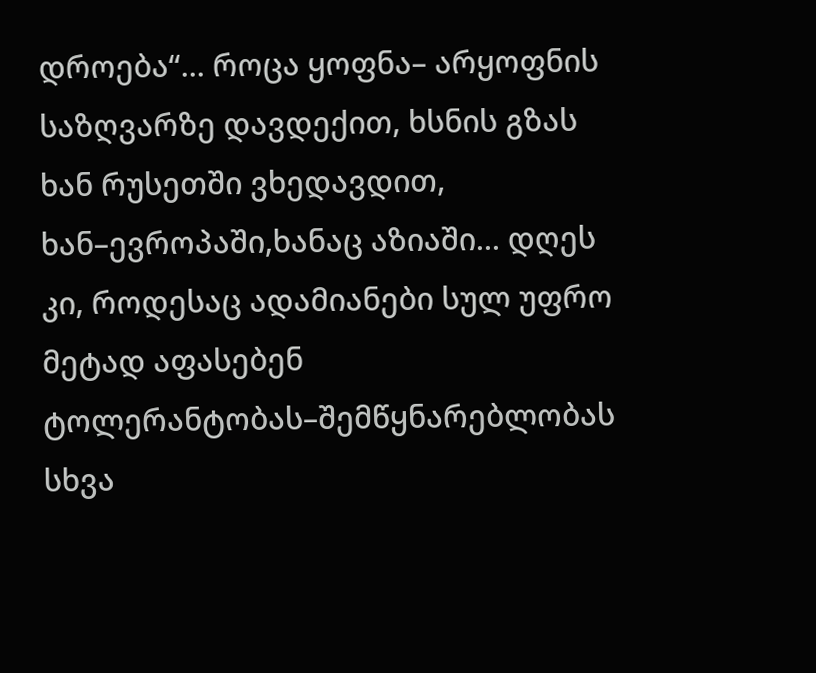დროება“... როცა ყოფნა– არყოფნის საზღვარზე დავდექით, ხსნის გზას ხან რუსეთში ვხედავდით, ხან–ევროპაში,ხანაც აზიაში... დღეს კი, როდესაც ადამიანები სულ უფრო მეტად აფასებენ ტოლერანტობას–შემწყნარებლობას სხვა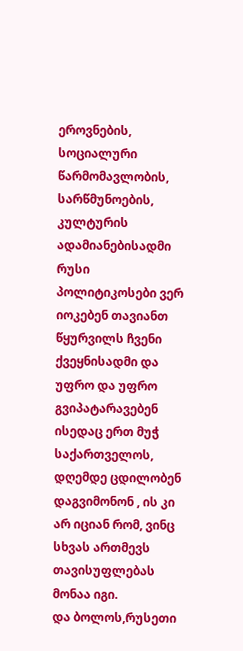ეროვნების, სოციალური წარმომავლობის, სარწმუნოების, კულტურის ადამიანებისადმი რუსი პოლიტიკოსები ვერ იოკებენ თავიანთ წყურვილს ჩვენი ქვეყნისადმი და უფრო და უფრო გვიპატარავებენ ისედაც ერთ მუჭ საქართველოს, დღემდე ცდილობენ დაგვიმონონ , ის კი არ იციან რომ, ვინც სხვას ართმევს თავისუფლებას მონაა იგი.
და ბოლოს,რუსეთი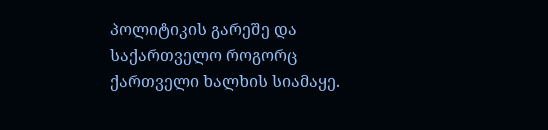პოლიტიკის გარეშე და საქართველო როგორც ქართველი ხალხის სიამაყე.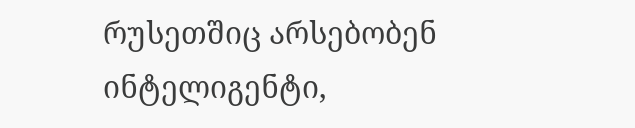რუსეთშიც არსებობენ ინტელიგენტი,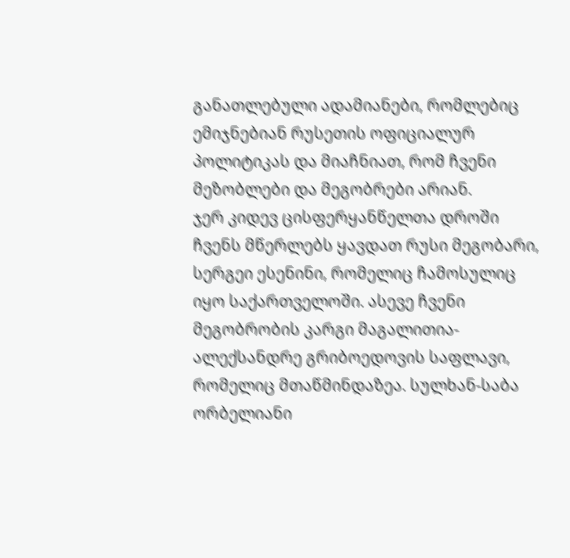განათლებული ადამიანები, რომლებიც ემიჯნებიან რუსეთის ოფიციალურ პოლიტიკას და მიაჩნიათ, რომ ჩვენი მეზობლები და მეგობრები არიან.
ჯერ კიდევ ცისფერყანწელთა დროში ჩვენს მწერლებს ყავდათ რუსი მეგობარი, სერგეი ესენინი, რომელიც ჩამოსულიც იყო საქართველოში. ასევე ჩვენი მეგობრობის კარგი მაგალითია- ალექსანდრე გრიბოედოვის საფლავი, რომელიც მთაწმინდაზეა. სულხან-საბა ორბელიანი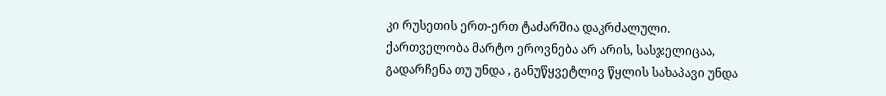კი რუსეთის ერთ-ერთ ტაძარშია დაკრძალული.
ქართველობა მარტო ეროვნება არ არის, სასჯელიცაა, გადარჩენა თუ უნდა , განუწყვეტლივ წყლის სახაპავი უნდა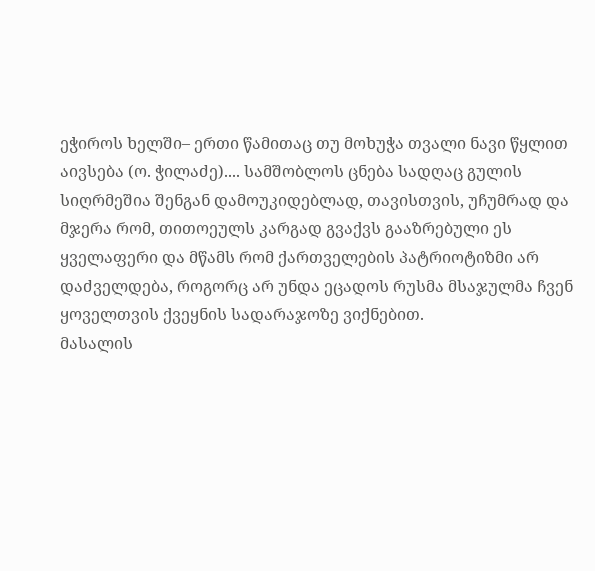ეჭიროს ხელში– ერთი წამითაც თუ მოხუჭა თვალი ნავი წყლით აივსება (ო. ჭილაძე).... სამშობლოს ცნება სადღაც გულის სიღრმეშია შენგან დამოუკიდებლად, თავისთვის, უჩუმრად და მჯერა რომ, თითოეულს კარგად გვაქვს გააზრებული ეს ყველაფერი და მწამს რომ ქართველების პატრიოტიზმი არ დაძველდება, როგორც არ უნდა ეცადოს რუსმა მსაჯულმა ჩვენ ყოველთვის ქვეყნის სადარაჯოზე ვიქნებით.
მასალის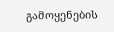გამოყენების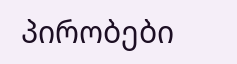პირობები